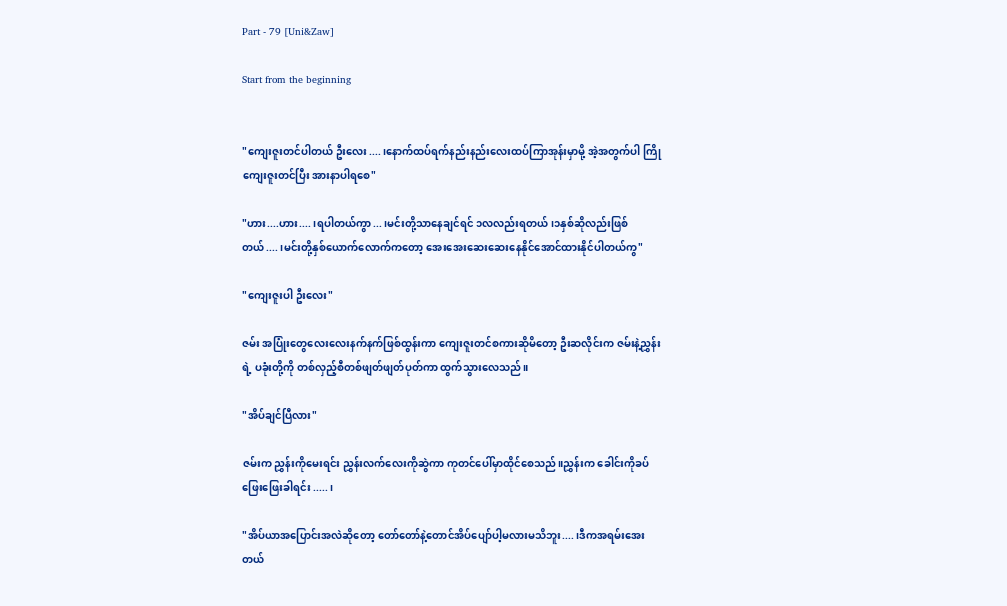Part - 79 [Uni&Zaw]

Start from the beginning


"ကျေးဇူးတင်ပါတယ် ဦးလေး....၊နောက်ထပ်ရက်နည်းနည်းလေးထပ်ကြာအုန်းမှာမို့ အဲ့အတွက်ပါ ကြိုကျေးဇူးတင်ပြီး အားနာပါရစေ"

"ဟား....ဟား....၊ရပါတယ်ကွာ...၊မင်းတို့သာနေချင်ရင် ၁လလည်းရတယ်၊၁နှစ်ဆိုလည်းဖြစ်တယ်....၊မင်းတို့နှစ်ယောက်လောက်ကတော့ အေးအေးဆေးဆေးနေနိုင်အောင်ထားနိုင်ပါတယ်ကွ"

"ကျေးဇူးပါ ဦးလေး"

ဇမ်း အပြုံးတွေလေးလေးနက်နက်ဖြစ်ထွန်းကာ ကျေးဇူးတင်စကားဆိုမိတော့ ဦးဆလိုင်းက ဇမ်းနဲ့ညွှန်းရဲ့ ပခုံးတို့ကို တစ်လှည့်စီတစ်ဖျတ်ဖျတ်ပုတ်ကာ ထွက်သွားလေသည်။

"အိပ်ချင်ပြီလား"

ဇမ်းက ညွှန်းကိုမေးရင်း ညွှန်းလက်လေးကိုဆွဲကာ ကုတင်ပေါ်မှာထိုင်စေသည်။ညွှန်းက ခေါင်းကိုခပ်ဖြေးဖြေးခါရင်း.....၊

"အိပ်ယာအပြောင်းအလဲဆိုတော့ တော်တော်နဲ့တောင်အိပ်ပျော်ပါ့မလားမသိဘူး....၊ဒီကအရမ်းအေးတယ်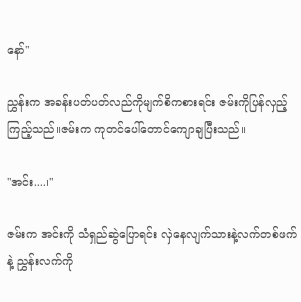နော်"

ညွှန်းက အခန်းပတ်ပတ်လည်ကိုမျက်စိကစားရင်း ဇမ်းကိုပြန်လှည့်ကြည့်သည်။ဇမ်းက ကုတင်ပေါ်တောင်ကျောချပြီးသည်။

"အင်း....၊"

ဇမ်းက အင်းကို သံရှည်ဆွဲပြောရင်း လှဲနေလျက်သားနဲ့လက်တစ်ဖက်နဲ့ ညွှန်းလက်ကို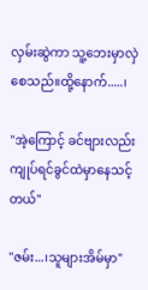လှမ်းဆွဲကာ သူ့ဘေးမှာလှဲစေသည်။ထို့နောက်.....၊

"အဲ့ကြောင့် ခင်ဗျားလည်း ကျုပ်ရင်ခွင်ထဲမှာနေသင့်တယ်"

"ဇမ်း...၊သူများအိမ်မှာ"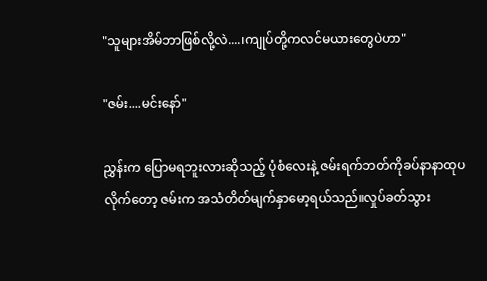"သူများအိမ်ဘာဖြစ်လို့လဲ....၊ကျုပ်တို့ကလင်မယားတွေပဲဟာ"

"ဇမ်း....မင်းနော်"

ညွှန်းက ပြောမရဘူးလားဆိုသည့် ပုံစံလေးနဲ့ ဇမ်းရက်ဘတ်ကိုခပ်နာနာထုပလိုက်တော့ ဇမ်းက အသံတိတ်မျက်နှာမော့ရယ်သည်။လှုပ်ခတ်သွား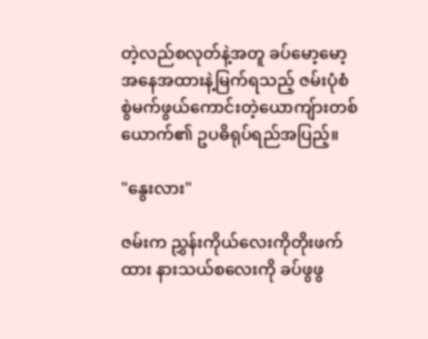တဲ့လည်စလုတ်နဲ့အတူ ခပ်မော့မော့အနေအထားနဲ့မြက်ရသည့် ဇမ်းပုံစံ စွဲမက်ဖွယ်‌ကောင်းတဲ့ယောကျ်ားတစ်ယောက်၏ ဥပဓိရုပ်ရည်အပြည့်။

"နွေးလား"

ဇမ်းက ညွှန်းကိုယ်လေးကိုတိုးဖက်ထား နားသယ်စလေးကို ခပ်ဖွဖွ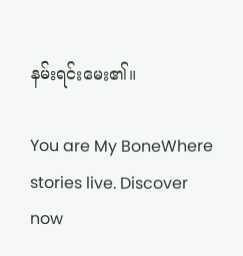နမ်းရင်းမေး၏။

You are My BoneWhere stories live. Discover now